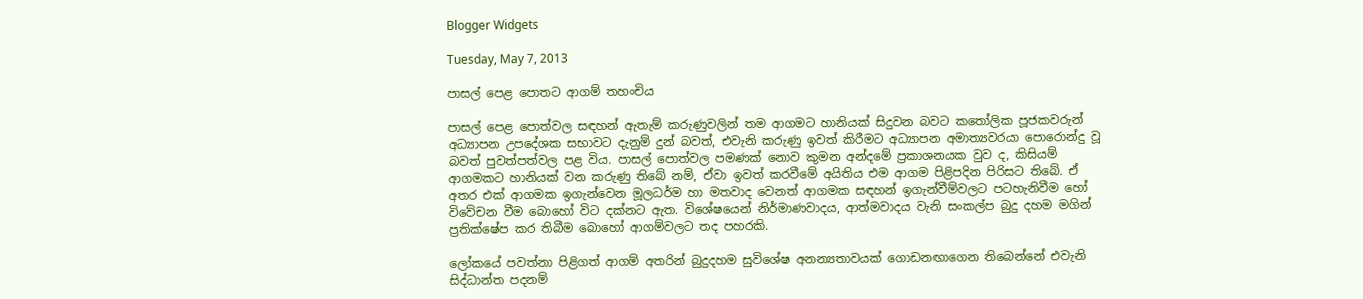Blogger Widgets

Tuesday, May 7, 2013

පාසල් පෙළ පොතට ආගම් තහංචිය

පාසල් පෙළ පොත්වල සඳහන් ඇතැම් කරුණුවලින් තම ආගමට හානියක්‌ සිදුවන බවට කතෝලික පූජකවරුන් අධ්‍යාපන උපදේශක සභාවට දැනුම් දුන් බවත්, එවැනි කරුණු ඉවත් කිරීමට අධ්‍යාපන අමාත්‍යවරයා පොරොන්දු වූ බවත් පුවත්පත්වල පළ විය. පාසල් පොත්වල පමණක්‌ නොව කුමන අන්දමේ ප්‍රකාශනයක වුව ද, කිසියම් ආගමකට හානියක්‌ වන කරුණු තිබේ නම්, ඒවා ඉවත් කරවීමේ අයිතිය එම ආගම පිළිපදින පිරිසට තිබේ. ඒ අතර එක්‌ ආගමක ඉගැන්වෙන මූලධර්ම හා මතවාද වෙනත් ආගමක සඳහන් ඉගැන්වීම්වලට පටහැනිවීම හෝ විවේචන වීම බොහෝ විට දක්‌නට ඇත. විශේෂයෙන් නිර්මාණවාදය, ආත්මවාදය වැනි සංකල්ප බුදු දහම මගින් ප්‍රතික්‌ෂේප කර තිබීම බොහෝ ආගම්වලට තද පහරකි.

ලෝකයේ පවත්නා පිළිගත් ආගම් අතරින් බුදුදහම සුවිශේෂ අනන්‍යතාවයක්‌ ගොඩනඟාගෙන තිබෙන්නේ එවැනි සිද්ධාන්ත පදනම්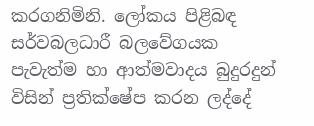කරගනිමිනි. ලෝකය පිළිබඳ සර්වබලධාරී බලවේගයක පැවැත්ම හා ආත්මවාදය බුදුරදුන් විසින් ප්‍රතික්‌ෂේප කරන ලද්දේ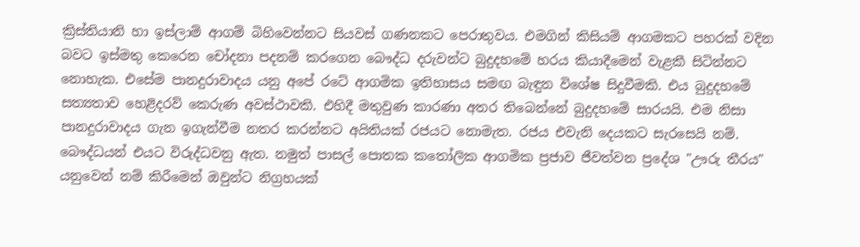ක්‍රිස්‌තියානි හා ඉස්‌ලාම් ආගම් බිහිවෙන්නට සියවස්‌ ගණනකට පෙරාතුවය. එමගින් කිසියම් ආගමකට පහරක්‌ වදින බවට ඉස්‌මතු කෙරෙන චෝදනා පදනම් කරගෙන බෞද්ධ දරුවන්ට බුදුදහමේ හරය කියාදීමෙන් වැළකී සිටින්නට නොහැක. එසේම පානදුරාවාදය යනු අපේ රටේ ආගමික ඉතිහාසය සමඟ බැඳුන විශේෂ සිදුවීමකි. එය බුදුදහමේ සත්‍යතාව හෙළිදරව් කෙරුණ අවස්‌ථාවකි. එහිදී මතුවුණ කාරණා අතර තිබෙන්නේ බුදුදහමේ සාරයයි. එම නිසා පානදුරාවාදය ගැන ඉගැන්වීම නතර කරන්නට අයිතියක්‌ රජයට නොමැත. රජය එවැනි දෙයකට සැරසෙයි නම්. බෞද්ධයන් එයට විරුද්ධවනු ඇත. නමුත් පාසල් පොතක කතෝලික ආගමික ප්‍රජාව ජීවත්වන ප්‍රදේශ "ඌරු තීරය" යනුවෙන් නම් කිරීමෙන් ඔවුන්ට නිග්‍රහයක්‌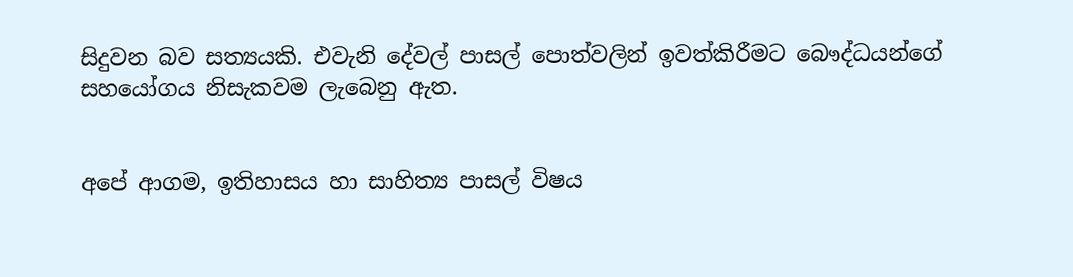සිදුවන බව සත්‍යයකි. එවැනි දේවල් පාසල් පොත්වලින් ඉවත්කිරීමට බෞද්ධයන්ගේ සහයෝගය නිසැකවම ලැබෙනු ඇත.


අපේ ආගම, ඉතිහාසය හා සාහිත්‍ය පාසල් විෂය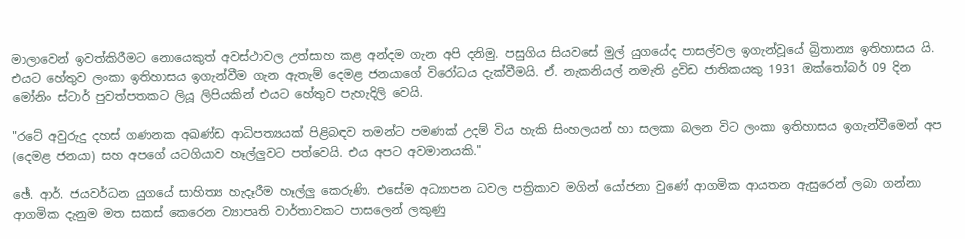මාලාවෙන් ඉවත්කිරීමට නොයෙකුත් අවස්‌ථාවල උත්සාහ කළ අන්දම ගැන අපි දනිමු. පසුගිය සියවසේ මුල් යුගයේද පාසල්වල ඉගැන්වූයේ බ්‍රිතාන්‍ය ඉතිහාසය යි. එයට හේතුව ලංකා ඉතිහාසය ඉගැන්වීම ගැන ඇතැම් දෙමළ ජනයාගේ විරෝධය දැක්‌වීමයි. ඒ. නැකනියල් නමැති ද්‍රවිඩ ජාතිකයකු 1931 ඔක්‌තෝබර් 09 දින මෝනිං ස්‌ටාර් පුවත්පතකට ලියූ ලිපියකින් එයට හේතුව පැහැදිලි වෙයි.

"රටේ අවුරුදු දහස්‌ ගණනක අඛණ්‌ඩ ආධිපත්‍යයක්‌ පිළිබඳව තමන්ට පමණක්‌ උදම් විය හැකි සිංහලයන් හා සලකා බලන විට ලංකා ඉතිහාසය ඉගැන්වීමෙන් අප (දෙමළ ජනයා) සහ අපගේ යටගියාව හෑල්ලුවට පත්වෙයි. එය අපට අවමානයකි."

ඡේ. ආර්. ජයවර්ධන යුගයේ සාහිත්‍ය හැදෑරීම හෑල්ලු කෙරුණි. එසේම අධ්‍යාපන ධවල පත්‍රිකාව මගින් යෝජනා වුණේ ආගමික ආයතන ඇසුරෙන් ලබා ගන්නා ආගමික දැනුම මත සකස්‌ කෙරෙන ව්‍යාපෘති වාර්තාවකට පාසලෙන් ලකුණු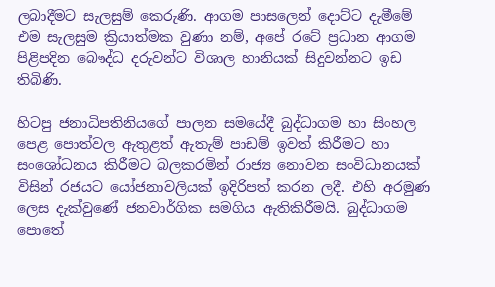ලබාදීමට සැලසුම් කෙරුණි. ආගම පාසලෙන් දොට්‌ට දැමීමේ එම සැලසුම ක්‍රියාත්මක වුණා නම්, අපේ රටේ ප්‍රධාන ආගම පිළිපදින බෞද්ධ දරුවන්ට විශාල හානියක්‌ සිදුවන්නට ඉඩ තිබිණි.

හිටපු ජනාධිපතිනියගේ පාලන සමයේදී බුද්ධාගම හා සිංහල පෙළ පොත්වල ඇතුළත් ඇතැම් පාඩම් ඉවත් කිරීමට හා සංශෝධනය කිරීමට බලකරමින් රාජ්‍ය නොවන සංවිධානයක්‌ විසින් රජයට යෝජනාවලියක්‌ ඉදිරිපත් කරන ලදී. එහි අරමුණ ලෙස දැක්‌වුණේ ජනවාර්ගික සමගිය ඇතිකිරීමයි. බුද්ධාගම පොතේ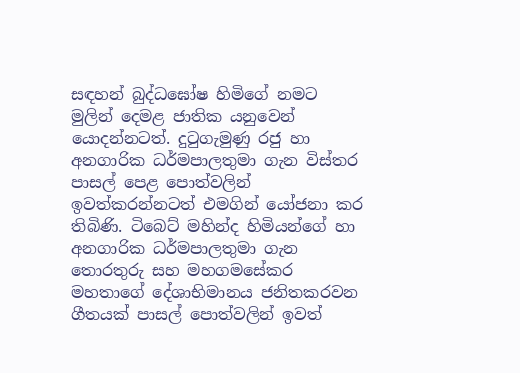සඳහන් බුද්ධඝෝෂ හිමිගේ නමට මුලින් දෙමළ ජාතික යනුවෙන් යොදන්නටත්. දුටුගැමුණු රජු හා අනගාරික ධර්මපාලතුමා ගැන විස්‌තර පාසල් පෙළ පොත්වලින් ඉවත්කරන්නටත් එමගින් යෝජනා කර තිබිණි. ටිබෙට්‌ මහින්ද හිමියන්ගේ හා අනගාරික ධර්මපාලතුමා ගැන තොරතුරු සහ මහගමසේකර මහතාගේ දේශාභිමානය ජනිතකරවන ගීතයක්‌ පාසල් පොත්වලින් ඉවත්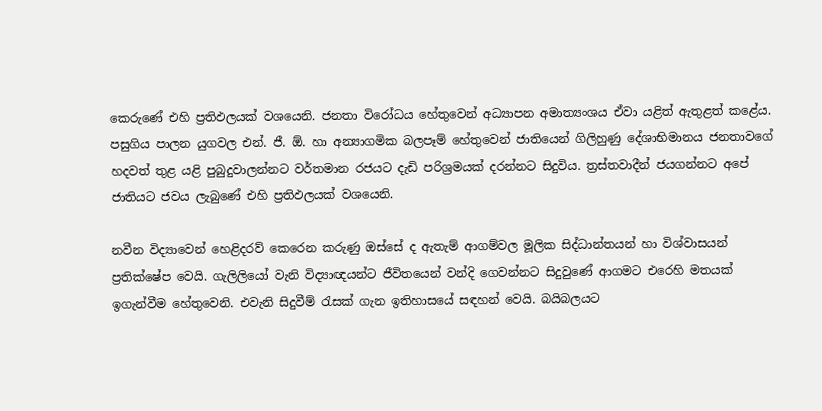කෙරුණේ එහි ප්‍රතිඵලයක්‌ වශයෙනි. ජනතා විරෝධය හේතුවෙන් අධ්‍යාපන අමාත්‍යංශය ඒවා යළිත් ඇතුළත් කළේය. පසුගිය පාලන යුගවල එන්. ජී. ඕ. හා අන්‍යාගමික බලපෑම් හේතුවෙන් ජාතියෙන් ගිලිහුණු දේශාභිමානය ජනතාවගේ හදවත් තුළ යළි පුබුදුවාලන්නට වර්තමාන රජයට දැඩි පරිශ්‍රමයක්‌ දරන්නට සිදුවිය. ත්‍රස්‌තවාදීන් ජයගන්නට අපේ ජාතියට ජවය ලැබුණේ එහි ප්‍රතිඵලයක්‌ වශයෙනි.

නවීන විද්‍යාවෙන් හෙළිදරව් කෙරෙන කරුණු ඔස්‌සේ ද ඇතැම් ආගම්වල මූලික සිද්ධාන්තයන් හා විශ්වාසයන් ප්‍රතික්‌ෂේප වෙයි. ගැලිලියෝ වැනි විද්‍යාඥයන්ට ජීවිතයෙන් වන්දි ගෙවන්නට සිදුවුණේ ආගමට එරෙහි මතයක්‌ ඉගැන්වීම හේතුවෙනි. එවැනි සිදුවීම් රැසක්‌ ගැන ඉතිහාසයේ සඳහන් වෙයි. බයිබලයට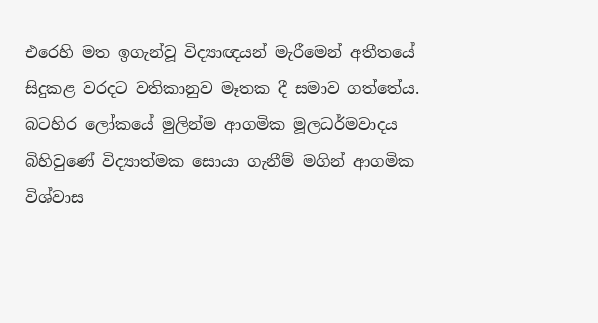එරෙහි මත ඉගැන්වූ විද්‍යාඥයන් මැරීමෙන් අතීතයේ සිදුකළ වරදට වතිකානුව මෑතක දී සමාව ගත්තේය. බටහිර ලෝකයේ මුලින්ම ආගමික මූලධර්මවාදය බිහිවුණේ විද්‍යාත්මක සොයා ගැනීම් මගින් ආගමික විශ්වාස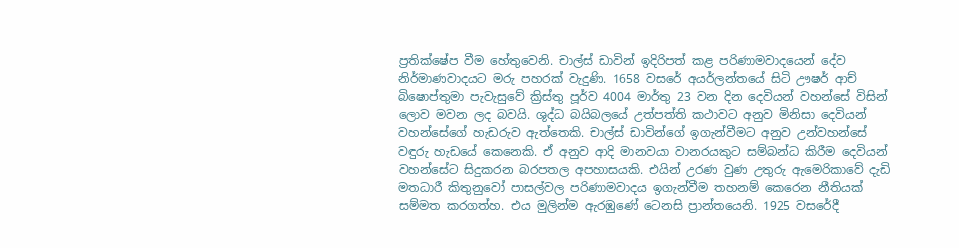ප්‍රතික්‌ෂේප වීම හේතුවෙනි. චාල්ස්‌ ඩාවින් ඉදිරිපත් කළ පරිණාමවාදයෙන් දේව නිර්මාණවාදයට මරු පහරක්‌ වැදුණි. 1658 වසරේ අයර්ලන්තයේ සිටි ඌෂර් ආච් බිෂොප්තුමා පැවැසුවේ ක්‍රිස්‌තු පූර්ව 4004 මාර්තු 23 වන දින දෙවියන් වහන්සේ විසින් ලොව මවන ලද බවයි. ශුද්ධ බයිබලයේ උත්පත්ති කථාවට අනුව මිනිසා දෙවියන් වහන්සේගේ හැඩරුව ඇත්තෙකි. චාල්ස්‌ ඩාවින්ගේ ඉගැන්වීමට අනුව උන්වහන්සේ වඳුරු හැඩයේ කෙනෙකි. ඒ අනුව ආදි මානවයා වානරයකුට සම්බන්ධ කිරීම දෙවියන් වහන්සේට සිදුකරන බරපතල අපහාසයකි. එයින් උරණ වුණ උතුරු ඇමෙරිකාවේ දැඩි මතධාරී කිතුනුවෝ පාසල්වල පරිණාමවාදය ඉගැන්වීම තහනම් කෙරෙන නීතියක්‌ සම්මත කරගත්හ. එය මුලින්ම ඇරඹුණේ ටෙනසි ප්‍රාන්තයෙනි. 1925 වසරේදී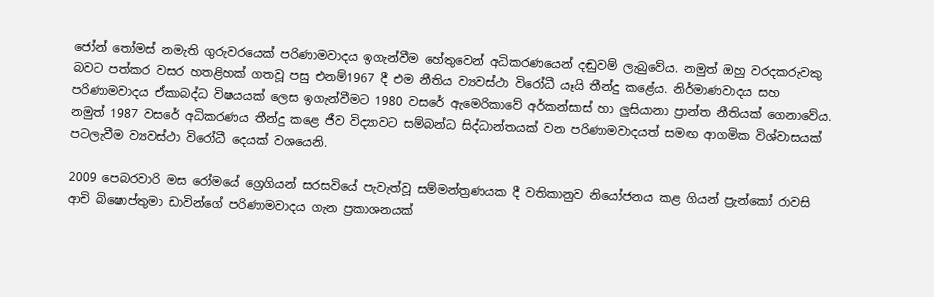ජෝන් තෝමස්‌ නමැති ගුරුවරයෙක්‌ පරිණාමවාදය ඉගැන්වීම හේතුවෙන් අධිකරණයෙන් දඬුවම් ලැබුවේය. නමුත් ඔහු වරදකරුවකු බවට පත්කර වසර හතළිහක්‌ ගතවූ පසු එනම්1967 දී එම නීතිය ව්‍යවස්‌ථා විරෝධී යෑයි තීන්දු කළේය. නිර්මාණවාදය සහ පරිණාමවාදය ඒකාබද්ධ විෂයයක්‌ ලෙස ඉගැන්වීමට 1980 වසරේ ඇමෙරිකාවේ අර්කන්සාස්‌ හා ලුසියානා ප්‍රාන්ත නීතියක්‌ ගෙනාවේය. නමුත් 1987 වසරේ අධිකරණය තීන්දු කළෙ ජීව විද්‍යාවට සම්බන්ධ සිද්ධාන්තයක්‌ වන පරිණාමවාදයත් සමඟ ආගමික විශ්වාසයක්‌ පටලැවීම ව්‍යවස්‌ථා විරෝධී දෙයක්‌ වශයෙනි.

2009 පෙබරවාරි මස රෝමයේ ග්‍රෙගියන් සරසවියේ පැවැත්වූ සම්මන්ත්‍රණයක දී වතිකානුව නියෝජනය කළ ගියන් ප්‍රැන්කෝ රාවසි ආචි බිෂොප්තුමා ඩාවින්ගේ පරිණාමවාදය ගැන ප්‍රකාශනයක්‌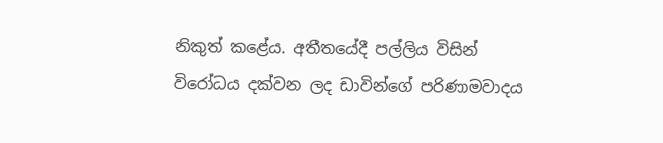නිකුත් කළේය. අතීතයේදී පල්ලිය විසින් විරෝධය දක්‌වන ලද ඩාවින්ගේ පරිණාමවාදය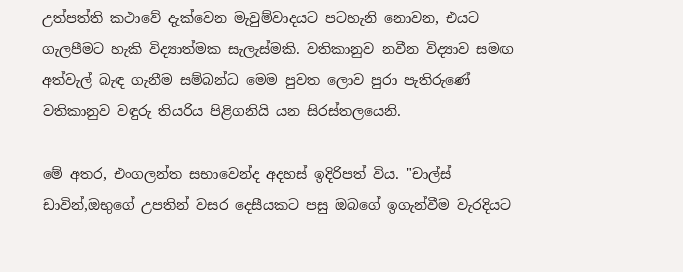උත්පත්ති කථාවේ දැක්‌වෙන මැවුම්වාදයට පටහැනි නොවන, එයට ගැලපීමට හැකි විද්‍යාත්මක සැලැස්‌මකි. වතිකානුව නවීන විද්‍යාව සමඟ අත්වැල් බැඳ ගැනීම සම්බන්ධ මෙම පුවත ලොව පුරා පැතිරුණේ වතිකානුව වඳුරු තියරිය පිළිගනියි යන සිරස්‌තලයෙනි.

මේ අතර, එංගලන්ත සභාවෙන්ද අදහස්‌ ඉදිරිපත් විය. "චාල්ස්‌ ඩාවින්,ඔභුගේ උපතින් වසර දෙසීයකට පසු ඔබගේ ඉගැන්වීම වැරදියට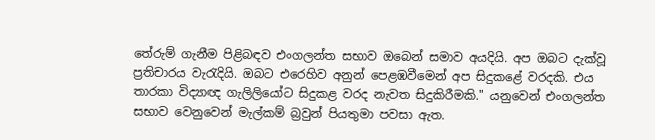තේරුම් ගැනීම පිළිබඳව එංගලන්ත සභාව ඔබෙන් සමාව අයදියි. අප ඔබට දැක්‌වූ ප්‍රතිචාරය වැරැදියි. ඔබට එරෙහිව අනුන් පෙළඹවීමෙන් අප සිදුකළේ වරදකි. එය තාරකා විද්‍යාඥ ගැලිලියෝට සිදුකළ වරද නැවත සිදුකිරීමකි." යනුවෙන් එංගලන්ත සභාව වෙනුවෙන් මැල්කම් බ්‍රවුන් පියතුමා පවසා ඇත.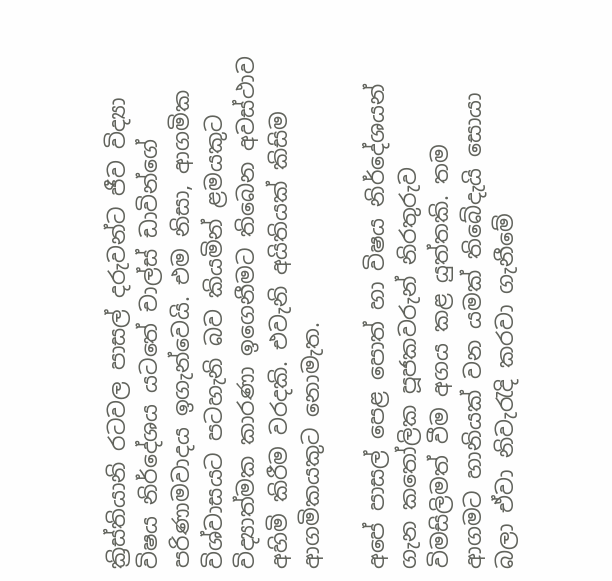ක්‍රිස්‌තියානි රටවල පාසල් දරුවන්ට ජීව විද්‍යා විෂය නිර්දේශය යටතේ චාල්ස්‌ ඩාවින්ගේ පරිණාමවාදය ඉගැන්වෙයි. එම නිසා, ආගමික විශ්වාසයට පටහැනි බව කියමින් ළමයකුට විද්‍යාත්මක කාරණා ඉගෙනීමට තිබෙන අවස්‌ථාව අහිමි කිරීම වරදකි. එවැනි අයිතියක්‌ කිසිම ආගමිකයකුට නොමැත.

අපේ පාසල් පෙළ පොත් හා විෂය නිර්දේශයන් ගැන කතෝලික පූජකවරුන් නිරතුරුව විමසිලිමත් වීම අගය කළ යුත්තකි. තම ආගමට හානියක්‌ වන යමක්‌ තිබේදැයි සොයා බලා ඒවා නිවැරැදි කරවා ගැනීමේ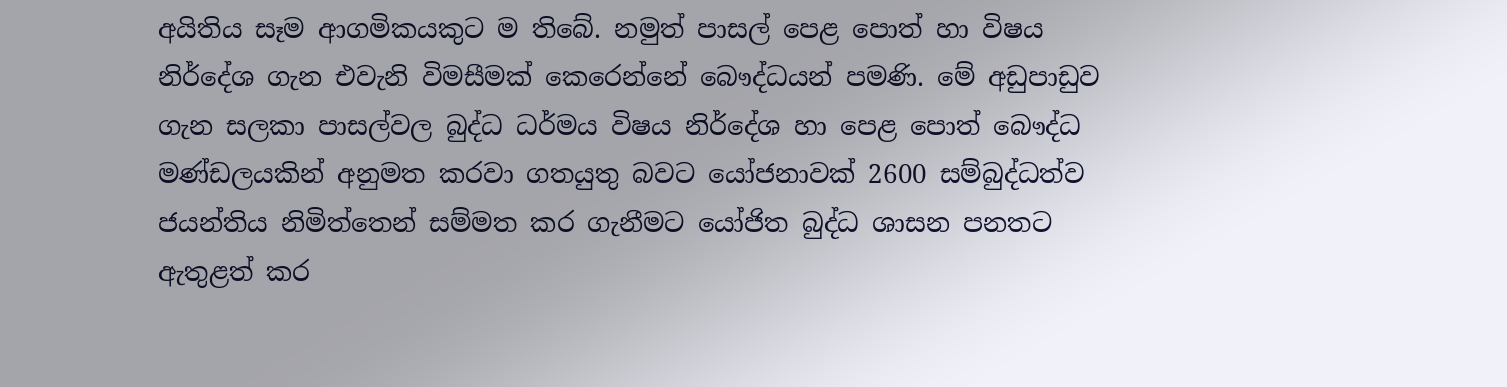අයිතිය සෑම ආගමිකයකුට ම තිබේ. නමුත් පාසල් පෙළ පොත් හා විෂය නිර්දේශ ගැන එවැනි විමසීමක්‌ කෙරෙන්නේ බෞද්ධයන් පමණි. මේ අඩුපාඩුව ගැන සලකා පාසල්වල බුද්ධ ධර්මය විෂය නිර්දේශ හා පෙළ පොත් බෞද්ධ මණ්‌ඩලයකින් අනුමත කරවා ගතයුතු බවට යෝජනාවක්‌ 2600 සම්බුද්ධත්ව ජයන්තිය නිමිත්තෙන් සම්මත කර ගැනීමට යෝජිත බුද්ධ ශාසන පනතට ඇතුළත් කර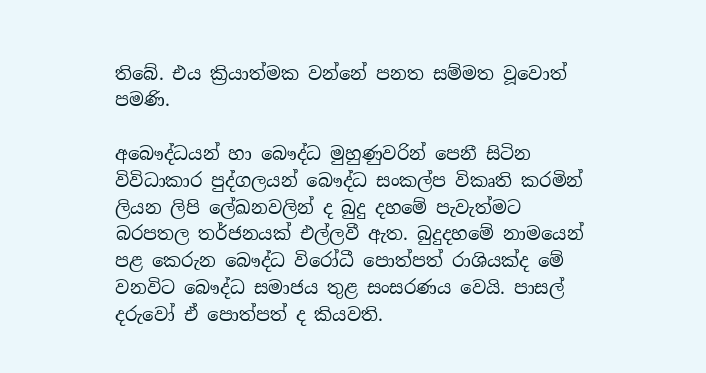තිබේ. එය ක්‍රියාත්මක වන්නේ පනත සම්මත වූවොත් පමණි.

අබෞද්ධයන් හා බෞද්ධ මුහුණුවරින් පෙනී සිටින විවිධාකාර පුද්ගලයන් බෞද්ධ සංකල්ප විකෘති කරමින් ලියන ලිපි ලේඛනවලින් ද බුදු දහමේ පැවැත්මට බරපතල තර්ජනයක්‌ එල්ලවී ඇත. බුදුදහමේ නාමයෙන් පළ කෙරුන බෞද්ධ විරෝධී පොත්පත් රාශියක්‌ද මේ වනවිට බෞද්ධ සමාජය තුළ සංසරණය වෙයි. පාසල් දරුවෝ ඒ පොත්පත් ද කියවති.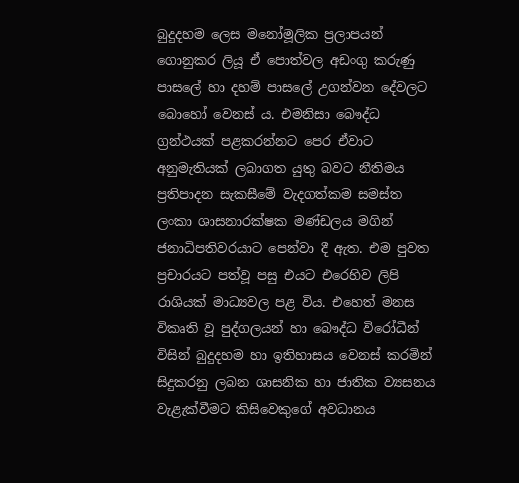බුදුදහම ලෙස මනෝමූලික ප්‍රලාපයන් ගොනුකර ලියූ ඒ පොත්වල අඩංගු කරුණු පාසලේ හා දහම් පාසලේ උගන්වන දේවලට බොහෝ වෙනස්‌ ය. එමනිසා බෞද්ධ ග්‍රන්ථයක්‌ පළකරන්නට පෙර ඒවාට අනුමැතියක්‌ ලබාගත යුතු බවට නීතිමය ප්‍රතිපාදන සැකසීමේ වැදගත්කම සමස්‌ත ලංකා ශාසනාරක්‌ෂක මණ්‌ඩලය මගින් ජනාධිපතිවරයාට පෙන්වා දී ඇත. එම පුවත ප්‍රචාරයට පත්වූ පසු එයට එරෙහිව ලිපි රාශියක්‌ මාධ්‍යවල පළ විය. එහෙත් මනස විකෘති වූ පුද්ගලයන් හා බෞද්ධ විරෝධීන් විසින් බුදුදහම හා ඉතිහාසය වෙනස්‌ කරමින් සිදුකරනු ලබන ශාසනික හා ජාතික ව්‍යසනය වැළැක්‌වීමට කිසිවෙකුගේ අවධානය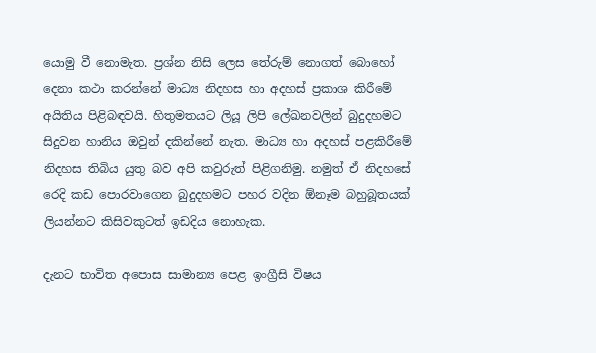යොමු වී නොමැත. ප්‍රශ්න නිසි ලෙස තේරුම් නොගත් බොහෝ දෙනා කථා කරන්නේ මාධ්‍ය නිදහස හා අදහස්‌ ප්‍රකාශ කිරීමේ අයිතිය පිළිබඳවයි. හිතුමතයට ලියූ ලිපි ලේඛනවලින් බුදුදහමට සිදුවන හානිය ඔවුන් දකින්නේ නැත. මාධ්‍ය හා අදහස්‌ පළකිරීමේ නිදහස තිබිය යුතු බව අපි කවුරුත් පිළිගනිමු. නමුත් ඒ නිදහසේ රෙදි කඩ පොරවාගෙන බුදුදහමට පහර වදින ඕනෑම බහුබූතයක්‌ ලියන්නට කිසිවකුටත් ඉඩදිය නොහැක.

දැනට භාවිත අපොස සාමාන්‍ය පෙළ ඉංග්‍රීසි විෂය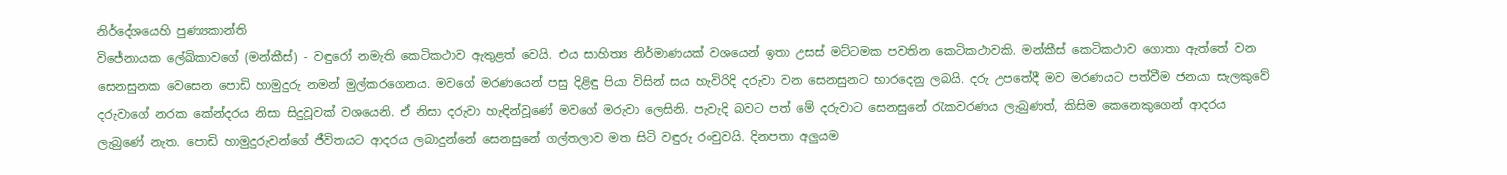නිර්දේශයෙහි පුණ්‍යකාන්ති
විජේනායක ලේඛිකාවගේ (මන්කීස්‌) - වඳුරෝ නමැති කෙටිකථාව ඇතුළත් වෙයි. එය සාහිත්‍ය නිර්මාණයක්‌ වශයෙන් ඉතා උසස්‌ මට්‌ටමක පවතින කෙටිකථාවකි. මන්කීස්‌ කෙටිකථාව ගොතා ඇත්තේ වන සෙනසුනක වෙසෙන පොඩි හාමුදුරු නමන් මුල්කරගෙනය. මවගේ මරණයෙන් පසු දිළිඳු පියා විසින් සය හැවිරිදි දරුවා වන සෙනසුනට භාරදෙනු ලබයි. දරු උපතේදී මව මරණයට පත්වීම ජනයා සැලකුවේ දරුවාගේ නරක කේන්දරය නිසා සිදුවූවක්‌ වශයෙනි. ඒ නිසා දරුවා හැඳින්වූණේ මවගේ මරුවා ලෙසිනි. පැවැදි බවට පත් මේ දරුවාට සෙනසුනේ රැකවරණය ලැබුණත්, කිසිම කෙනෙකුගෙන් ආදරය ලැබුණේ නැත. පොඩි හාමුදුරුවන්ගේ ජීවිතයට ආදරය ලබාදුන්නේ සෙනසුනේ ගල්තලාව මත සිටි වඳුරු රංචුවයි. දිනපතා අලුයම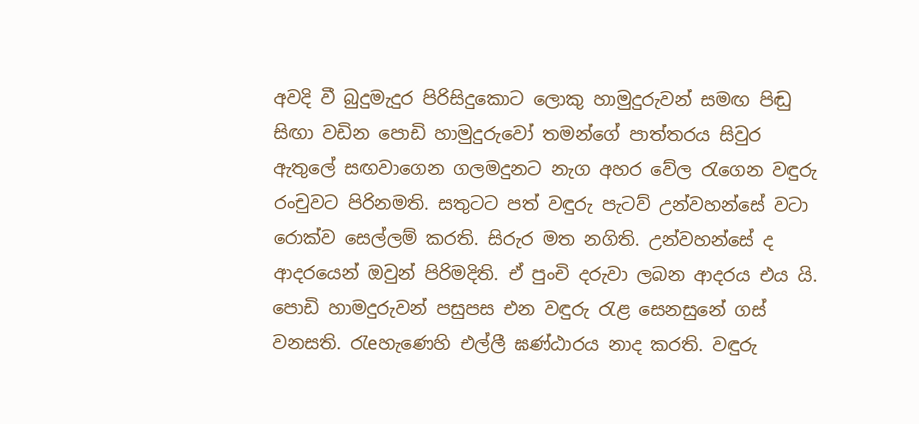අවදි වී බුදුමැදුර පිරිසිදුකොට ලොකු හාමුදුරුවන් සමඟ පිඬු සිඟා වඩින පොඩි හාමුදුරුවෝ තමන්ගේ පාත්තරය සිවුර ඇතුලේ සඟවාගෙන ගලමදුනට නැග අහර වේල රැගෙන වඳුරු රංචුවට පිරිනමති. සතුටට පත් වඳුරු පැටව් උන්වහන්සේ වටා රොක්‌ව සෙල්ලම් කරති. සිරුර මත නගිති. උන්වහන්සේ ද ආදරයෙන් ඔවුන් පිරිමදිති. ඒ පුංචි දරුවා ලබන ආදරය එය යි. පොඩි හාමදුරුවන් පසුපස එන වඳුරු රැළ සෙනසුනේ ගස්‌ වනසති. රැeහැණෙහි එල්ලී ඝණ්‌ඨාරය නාද කරති. වඳුරු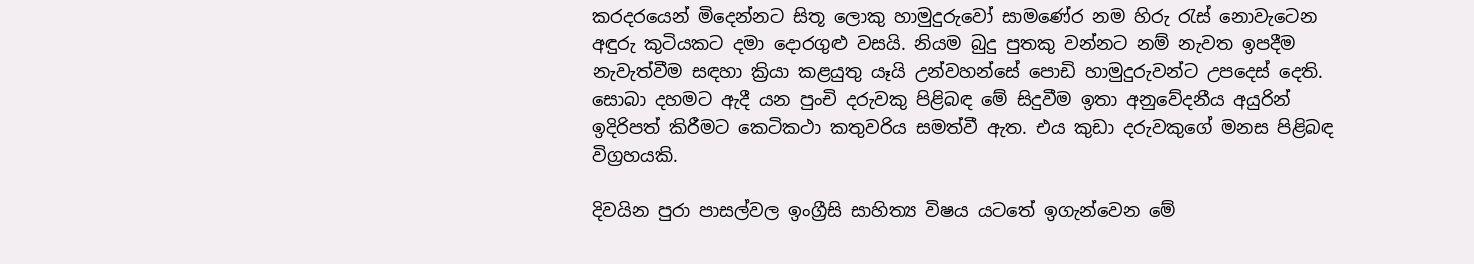කරදරයෙන් මිදෙන්නට සිතූ ලොකු හාමුදුරුවෝ සාමණේර නම හිරු රැස්‌ නොවැටෙන අඳුරු කුටියකට දමා දොරගුළු වසයි. නියම බුදු පුතකු වන්නට නම් නැවත ඉපදීම නැවැත්වීම සඳහා ක්‍රියා කළයුතු යෑයි උන්වහන්සේ පොඩි හාමුදුරුවන්ට උපදෙස්‌ දෙති. සොබා දහමට ඇදී යන පුංචි දරුවකු පිළිබඳ මේ සිදුවීම ඉතා අනුවේදනීය අයුරින් ඉදිරිපත් කිරීමට කෙටිකථා කතුවරිය සමත්වී ඇත. එය කුඩා දරුවකුගේ මනස පිළිබඳ විග්‍රහයකි.

දිවයින පුරා පාසල්වල ඉංග්‍රීසි සාහිත්‍ය විෂය යටතේ ඉගැන්වෙන මේ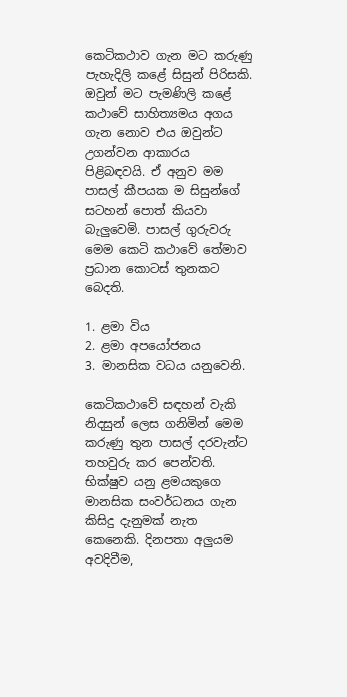කෙටිකථාව ගැන මට කරුණු පැහැදිලි කළේ සිසුන් පිරිසකි. ඔවුන් මට පැමණිලි කළේ කථාවේ සාහිත්‍යමය අගය ගැන නොව එය ඔවුන්ට උගන්වන ආකාරය පිළිබඳවයි. ඒ අනුව මම පාසල් කීපයක ම සිසුන්ගේ සටහන් පොත් කියවා බැලුවෙමි. පාසල් ගුරුවරු මෙම කෙටි කථාවේ තේමාව ප්‍රධාන කොටස්‌ තුනකට බෙදති.

1. ළමා විය
2. ළමා අපයෝජනය
3. මානසික වධය යනුවෙනි.

කෙටිකථාවේ සඳහන් වැකි නිදසුන් ලෙස ගනිමින් මෙම කරුණු තුන පාසල් දරවැන්ට තහවුරු කර පෙන්වති. භික්‌ෂුව යනු ළමයකුගෙ මානසික සංවර්ධනය ගැන කිසිදු දැනුමක්‌ නැත කෙනෙකි. දිනපතා අලුයම අවදිවීම,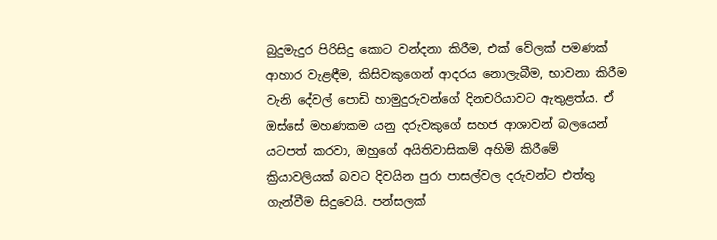බුදුමැදුර පිරිසිදු කොට වන්දනා කිරීම, එක්‌ වේලක්‌ පමණක්‌ ආහාර වැළඳීම, කිසිවකුගෙන් ආදරය නොලැබීම, භාවනා කිරීම වැනි දේවල් පොඩි හාමුදුරුවන්ගේ දිනචරියාවට ඇතුළත්ය. ඒ ඔස්‌සේ මහණකම යනු දරුවකුගේ සහජ ආශාවන් බලයෙන් යටපත් කරවා, ඔහුගේ අයිතිවාසිකම් අහිමි කිරීමේ ක්‍රියාවලියක්‌ බවට දිවයින පුරා පාසල්වල දරුවන්ට එත්තු ගැන්වීම සිදුවෙයි. පන්සලක්‌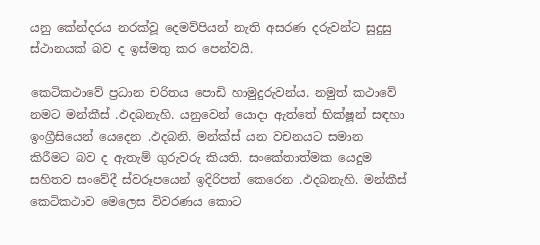යනු කේන්දරය නරක්‌වූ දෙමව්පියන් නැති අසරණ දරුවන්ට සුදුසු ස්‌ථානයක්‌ බව ද ඉස්‌මතු කර පෙන්වයි.

කෙටිකථාවේ ප්‍රධාන චරිතය පොඩි හාමුදුරුවන්ය. නමුත් කථාවේ නමට මන්කීස්‌ .ඵදබනැහි. යනුවෙන් යොදා ඇත්තේ භික්‌ෂූන් සඳහා ඉංග්‍රීසියෙන් යෙදෙන .ඵදබනි. මන්ක්‌ස්‌ යන වචනයට සමාන කිරීමට බව ද ඇතැම් ගුරුවරු කියති. සංකේතාත්මක යෙදුම සහිතව සංවේදී ස්‌වරූපයෙන් ඉදිරිපත් කෙරෙන .ඵදබනැහි. මන්කීස්‌ කෙටිකථාව මෙලෙස විවරණය කොට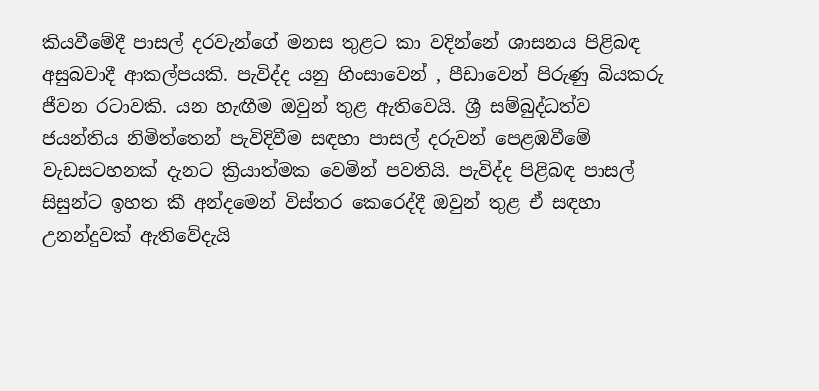කියවීමේදී පාසල් දරවැන්ගේ මනස තුළට කා වදින්නේ ශාසනය පිළිබඳ අසුබවාදී ආකල්පයකි. පැවිද්ද යනු හිංසාවෙන් , පීඩාවෙන් පිරුණු බියකරු ජීවන රටාවකි. යන හැඟීම ඔවුන් තුළ ඇතිවෙයි. ශ්‍රී සම්බුද්ධත්ව ජයන්තිය නිමිත්තෙන් පැවිදිවීම සඳහා පාසල් දරුවන් පෙළඹවීමේ වැඩසටහනක්‌ දැනට ක්‍රියාත්මක වෙමින් පවතියි. පැවිද්ද පිළිබඳ පාසල් සිසුන්ට ඉහත කී අන්දමෙන් විස්‌තර කෙරෙද්දී ඔවුන් තුළ ඒ සඳහා උනන්දුවක්‌ ඇතිවේදැයි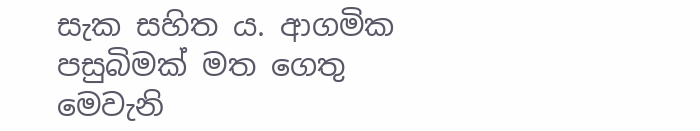සැක සහිත ය. ආගමික පසුබිමක්‌ මත ගෙතු මෙවැනි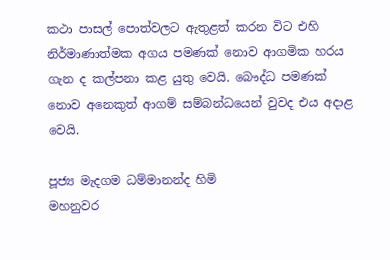කථා පාසල් පොත්වලට ඇතුළත් කරන විට එහි නිර්මාණාත්මක අගය පමණක්‌ නොව ආගමික හරය ගැන ද කල්පනා කළ යුතු වෙයි. බෞද්ධ පමණක්‌ නොව අනෙකුත් ආගම් සම්බන්ධයෙන් වුවද එය අදාළ වෙයි.

පූජ්‍ය මැදගම ධම්මානන්ද හිමි
මහනුවර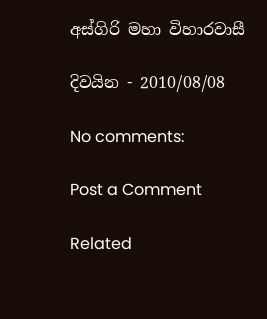අස්‌ගිරි මහා විහාරවාසී

දිවයින - 2010/08/08

No comments:

Post a Comment

Related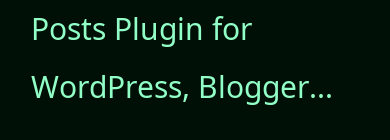Posts Plugin for WordPress, Blogger...